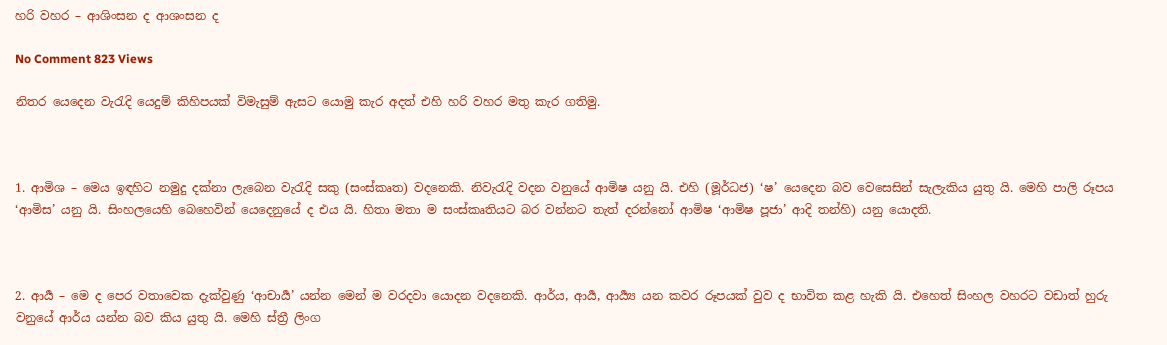හරි වහර – ආශිංසන ද ආශංසන ද

No Comment 823 Views

නිතර යෙදෙන වැරැදි යෙදුම් කිහිපයක් විමැසුම් ඇසට යොමු කැර අදත් එහි හරි වහර මතු කැර ගතිමු.



1. ආමිශ – මෙය ඉඳහිට නමුදු දක්නා ලැබෙන වැරැදි සකු (සංස්කෘත) වදනෙකි. නිවැරැදි වදන වනුයේ ආමිෂ යනු යි. එහි (මූර්ධජ) ‘ෂ’ යෙදෙන බව වෙසෙසින් සැලැකිය යුතු යි. මෙහි පාලි රූපය ‘ආමිස’ යනු යි. සිංහලයෙහි බෙහෙවින් යෙදෙනුයේ ද එය යි. හිතා මතා ම සංස්කෘතියට බර වන්නට තැත් දරන්නෝ ආමිෂ ‘ආමිෂ පූජා’ ආදි තන්හි) යනු යොදති.



2. ආර්‍ය – මෙ ද පෙර වතාවෙක දැක්වුණු ‘ආචාර්‍ය’ යන්න මෙන් ම වරදවා යොදන වදනෙකි. ආර්ය, ආර්‍ය, ආර්‍ය්‍ය යන කවර රූපයක් වුව ද භාවිත කළ හැකි යි. එහෙත් සිංහල වහරට වඩාත් හුරු වනුයේ ආර්ය යන්න බව කිය යුතු යි. මෙහි ස්ත්‍රී ලිංග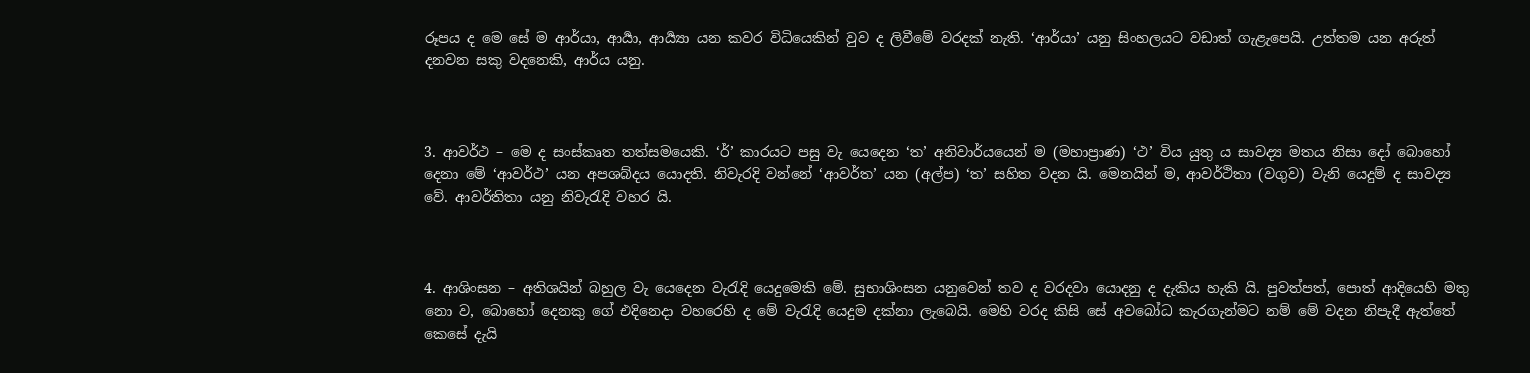රූපය ද මෙ සේ ම ආර්යා, ආර්‍යා, ආර්‍ය්‍යා යන කවර විධියෙකින් වුව ද ලිවීමේ වරදක් නැති. ‘ආර්යා’ යනු සිංහලයට වඩාත් ගැළ‍ැපෙයි. උත්තම යන අරුත් දනවන සකු වදනෙකි, ආර්ය යනු.



3. ආවර්ථ – මෙ ද සංස්කෘත තත්සමයෙකි. ‘ර්’ කාරයට පසු වැ යෙදෙන ‘ත’ අනිවාර්යයෙන් ම (මහාප්‍රාණ) ‘ථ’ විය යුතු ය සාවද්‍ය මතය නිසා දෝ බොහෝ දෙනා මේ ‘ආවර්ථ’ යන අපශබ්දය යොදති. නිවැරදි වන්නේ ‘ආවර්ත’ යන (අල්ප) ‘ත’ සහිත වදන යි. මෙනයින් ම, ආවර්ථිතා (වගුව) වැනි යෙදුම් ද සාවද්‍ය වේ. ආවර්තිතා යනු නිවැරැදි වහර යි.



4. ආශිංසන – අතිශයින් බහුල වැ යෙදෙන වැරැදි යෙදුමෙකි මේ. සුභාශිංසන යනුවෙන් තව ද වරදවා යොදනු ද දැකිය හැකි යි. පුවත්පත්, පොත් ආදියෙහි මතු නො ව, බොහෝ දෙනකු ගේ එදිනෙදා වහරෙහි ද මේ වැරැදි යෙදුම දක්නා ලැබෙයි. මෙහි වරද කිසි සේ අවබෝධ කැරගැන්මට නම් මේ වදන නිපැදී ඇත්තේ කෙසේ දැයි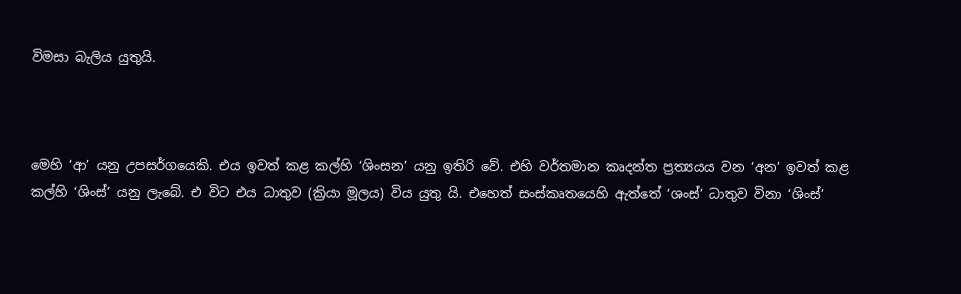විමසා බැලිය යුතුයි.



මෙහි ‘ආ’ යනු උපසර්ගයෙකි. එය ඉවත් කළ කල්හි ‘ශිංසන’ යනු ඉතිරි වේ. එහි වර්තමාන කෘදන්ත ප්‍රත්‍යයය වන ‘අන’ ඉවත් කළ කල්හි ‘ශිංස්’ යනු ලැබේ. එ විට එය ධාතුව (ක්‍රියා මූලය) විය යුතු යි. එහෙත් සංස්කෘතයෙහි ඇත්තේ ‘ශංස්’ ධාතුව විනා ‘ශිංස්’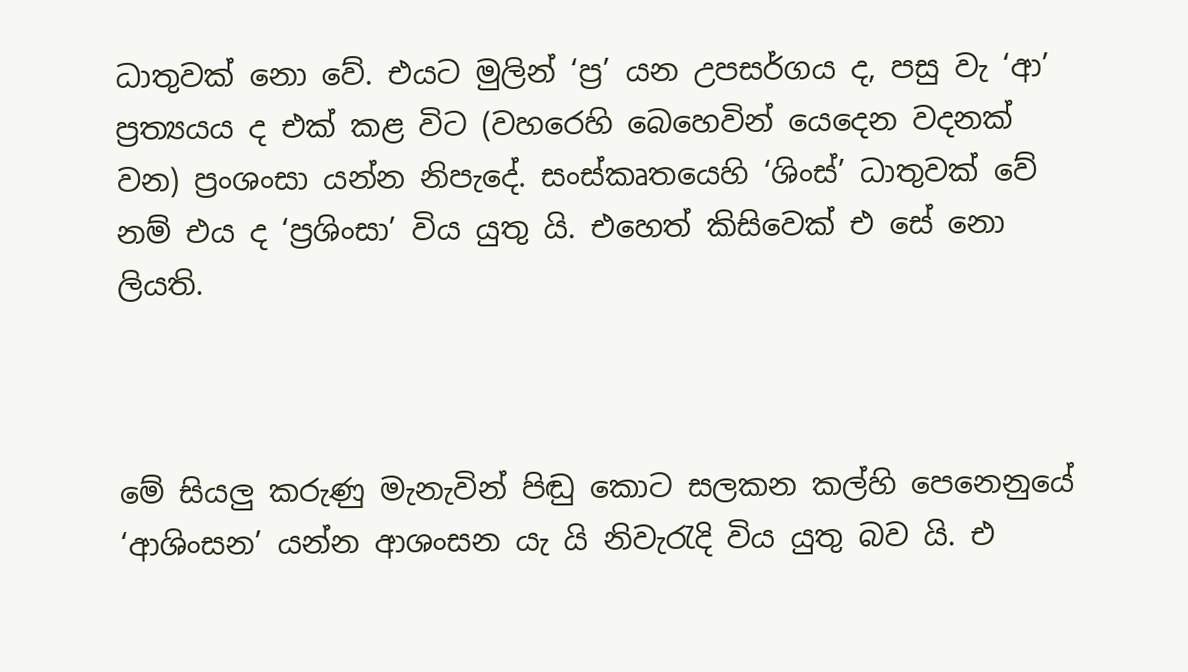ධාතුවක් නො වේ. එයට මුලින් ‘ප්‍ර’ යන උපසර්ගය ද, පසු වැ ‘ආ’ ප්‍රත්‍යයය ද එක් කළ විට (වහරෙහි බෙහෙවින් යෙදෙන වදනක් වන) ප්‍රංශංසා යන්න නිපැදේ. සංස්කෘතයෙහි ‘ශිංස්’ ධාතුවක් වේ නම් එය ද ‘ප්‍රශිංසා’ විය යුතු යි. එහෙත් කිසිවෙක් එ සේ නො ලියති.



මේ සියලු කරුණු මැනැවින් පිඬු කොට සලකන කල්හි පෙනෙනුයේ ‘ආශිංසන’ යන්න ආශංසන යැ යි නිවැරැදි විය යුතු බව යි. එ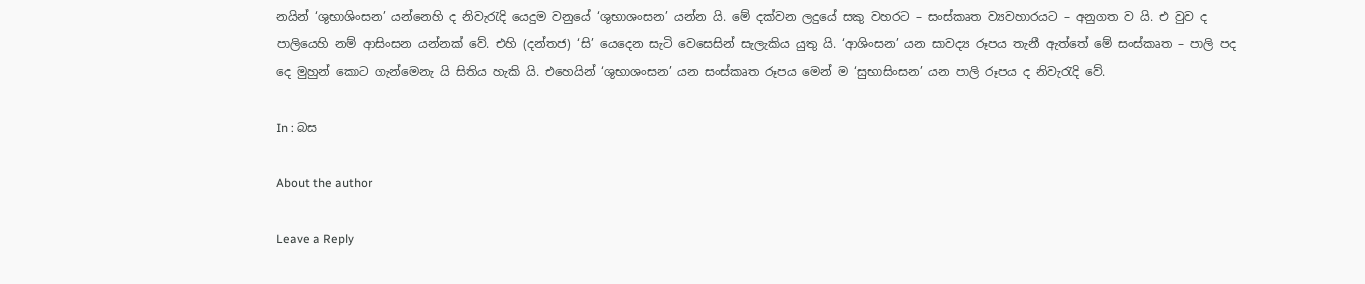නයින් ‘ශුභාශිංසන’ යන්නෙහි ද නිවැරැදි යෙදුම වනුයේ ‘ශුභාශංසන’ යන්න යි. මේ දක්වන ලදුයේ සකු වහරට – සංස්කෘත ව්‍යවහාරයට – අනුගත ව යි. එ වුව ද පාලියෙහි නම් ආසිංසන යන්නක් වේ. එහි (දන්තජ) ‘සි’ යෙදෙන සැටි වෙසෙසින් සැලැකිය යුතු යි. ‘ආශිංසන’ යන සාවද්‍ය රූපය තැනී ඇත්තේ මේ සංස්කෘත – පාලි පද දෙ මුහුන් කොට ගැන්මෙනැ යි සිතිය හැකි යි. එහෙයින් ‘ශුභාශංසන’ යන සංස්කෘත රූපය මෙන් ම ‘සුභාසිංසන’ යන පාලි රූපය ද නිවැරැදි වේ.

In : බස

About the author

Leave a Reply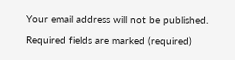Your email address will not be published. Required fields are marked (required)